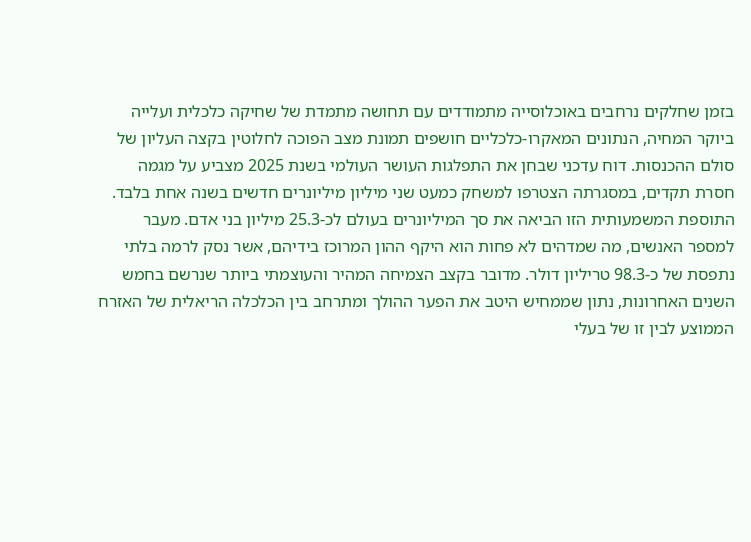בזמן שחלקים נרחבים באוכלוסייה מתמודדים עם תחושה מתמדת של שחיקה כלכלית ועלייה ביוקר המחיה, הנתונים המאקרו-כלכליים חושפים תמונת מצב הפוכה לחלוטין בקצה העליון של סולם ההכנסות. דוח עדכני שבחן את התפלגות העושר העולמי בשנת 2025 מצביע על מגמה חסרת תקדים, במסגרתה הצטרפו למשחק כמעט שני מיליון מיליונרים חדשים בשנה אחת בלבד. התוספת המשמעותית הזו הביאה את סך המיליונרים בעולם לכ-25.3 מיליון בני אדם. מעבר למספר האנשים, מה שמדהים לא פחות הוא היקף ההון המרוכז בידיהם, אשר נסק לרמה בלתי נתפסת של כ-98.3 טריליון דולר. מדובר בקצב הצמיחה המהיר והעוצמתי ביותר שנרשם בחמש השנים האחרונות, נתון שממחיש היטב את הפער ההולך ומתרחב בין הכלכלה הריאלית של האזרח הממוצע לבין זו של בעלי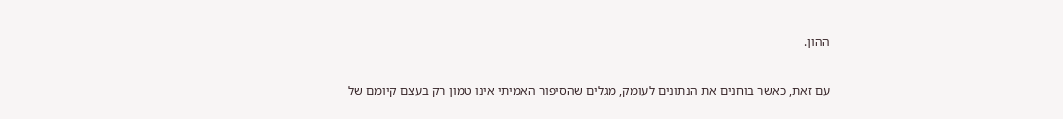ההון.

עם זאת, כאשר בוחנים את הנתונים לעומק, מגלים שהסיפור האמיתי אינו טמון רק בעצם קיומם של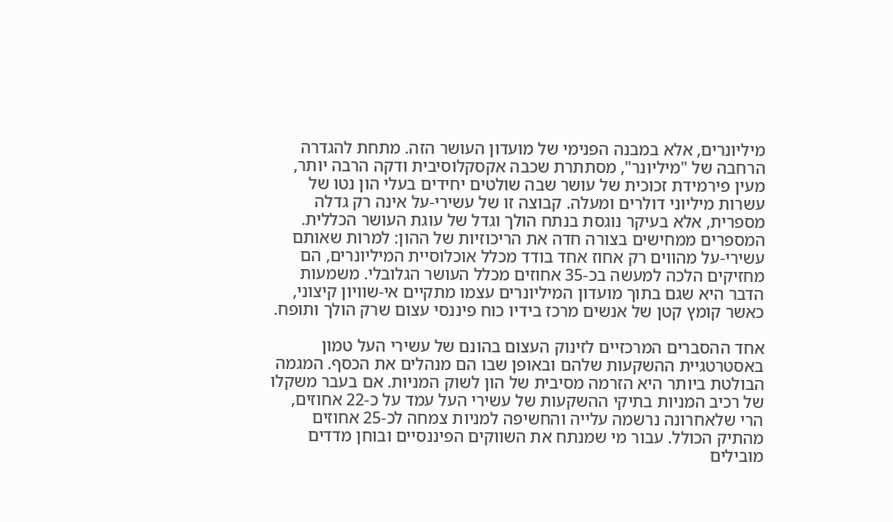מיליונרים, אלא במבנה הפנימי של מועדון העושר הזה. מתחת להגדרה הרחבה של "מיליונר", מסתתרת שכבה אקסקלוסיבית ודקה הרבה יותר, מעין פירמידת זכוכית של עושר שבה שולטים יחידים בעלי הון נטו של עשרות מיליוני דולרים ומעלה. קבוצה זו של עשירי-על אינה רק גדלה מספרית, אלא בעיקר נוגסת בנתח הולך וגדל של עוגת העושר הכללית. המספרים ממחישים בצורה חדה את הריכוזיות של ההון: למרות שאותם עשירי-על מהווים רק אחוז אחד בודד מכלל אוכלוסיית המיליונרים, הם מחזיקים הלכה למעשה בכ-35 אחוזים מכלל העושר הגלובלי. משמעות הדבר היא שגם בתוך מועדון המיליונרים עצמו מתקיים אי-שוויון קיצוני, כאשר קומץ קטן של אנשים מרכז בידיו כוח פיננסי עצום שרק הולך ותופח.

אחד ההסברים המרכזיים לזינוק העצום בהונם של עשירי העל טמון באסטרטגיית ההשקעות שלהם ובאופן שבו הם מנהלים את הכסף. המגמה הבולטת ביותר היא הזרמה מסיבית של הון לשוק המניות. אם בעבר משקלו של רכיב המניות בתיקי ההשקעות של עשירי העל עמד על כ-22 אחוזים, הרי שלאחרונה נרשמה עלייה והחשיפה למניות צמחה לכ-25 אחוזים מהתיק הכולל. עבור מי שמנתח את השווקים הפיננסיים ובוחן מדדים מובילים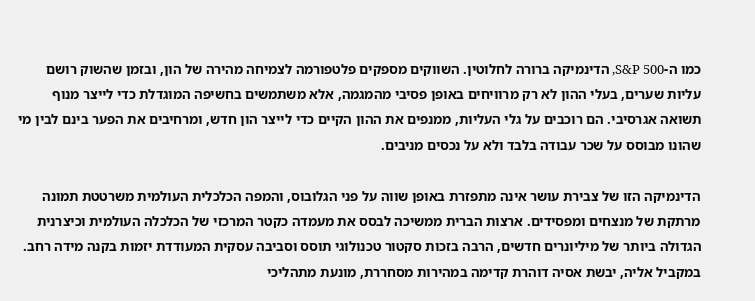כמו ה-S&P 500, הדינמיקה ברורה לחלוטין. השווקים מספקים פלטפורמה לצמיחה מהירה של הון, ובזמן שהשוק רושם עליות שערים, בעלי ההון לא רק מרוויחים באופן פסיבי מהמגמה, אלא משתמשים בחשיפה המוגדלת כדי לייצר מנוף תשואה אגרסיבי. הם רוכבים על גלי העליות, ממנפים את ההון הקיים כדי לייצר הון חדש, ומרחיבים את הפער בינם לבין מי שהונו מבוסס על שכר עבודה בלבד ולא על נכסים מניבים.

הדינמיקה הזו של צבירת עושר אינה מתפזרת באופן שווה על פני הגלובוס, והמפה הכלכלית העולמית משרטטת תמונה מרתקת של מנצחים ומפסידים. ארצות הברית ממשיכה לבסס את מעמדה כקטר המרכזי של הכלכלה העולמית וכיצרנית הגדולה ביותר של מיליונרים חדשים, הרבה בזכות סקטור טכנולוגי תוסס וסביבה עסקית המעודדת יזמות בקנה מידה רחב. במקביל אליה, יבשת אסיה דוהרת קדימה במהירות מסחררת, מונעת מתהליכי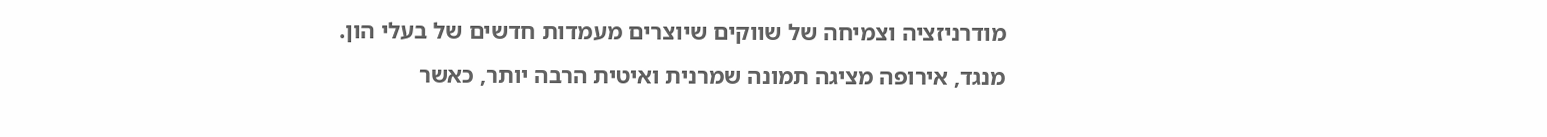מודרניזציה וצמיחה של שווקים שיוצרים מעמדות חדשים של בעלי הון. מנגד, אירופה מציגה תמונה שמרנית ואיטית הרבה יותר, כאשר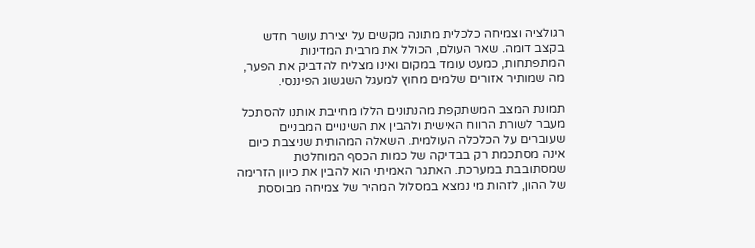רגולציה וצמיחה כלכלית מתונה מקשים על יצירת עושר חדש בקצב דומה. שאר העולם, הכולל את מרבית המדינות המתפתחות, כמעט עומד במקום ואינו מצליח להדביק את הפער, מה שמותיר אזורים שלמים מחוץ למעגל השגשוג הפיננסי.

תמונת המצב המשתקפת מהנתונים הללו מחייבת אותנו להסתכל מעבר לשורת הרווח האישית ולהבין את השינויים המבניים שעוברים על הכלכלה העולמית. השאלה המהותית שניצבת כיום אינה מסתכמת רק בבדיקה של כמות הכסף המוחלטת שמסתובבת במערכת. האתגר האמיתי הוא להבין את כיוון הזרימה של ההון, לזהות מי נמצא במסלול המהיר של צמיחה מבוססת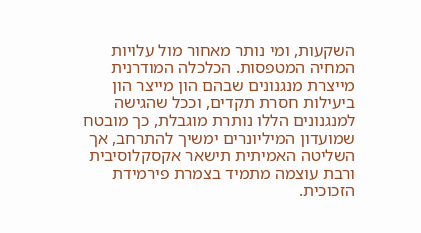השקעות, ומי נותר מאחור מול עלויות המחיה המטפסות. הכלכלה המודרנית מייצרת מנגנונים שבהם הון מייצר הון ביעילות חסרת תקדים, וככל שהגישה למנגנונים הללו נותרת מוגבלת, כך מובטח שמועדון המיליונרים ימשיך להתרחב, אך השליטה האמיתית תישאר אקסקלוסיבית ורבת עוצמה מתמיד בצמרת פירמידת הזכוכית.